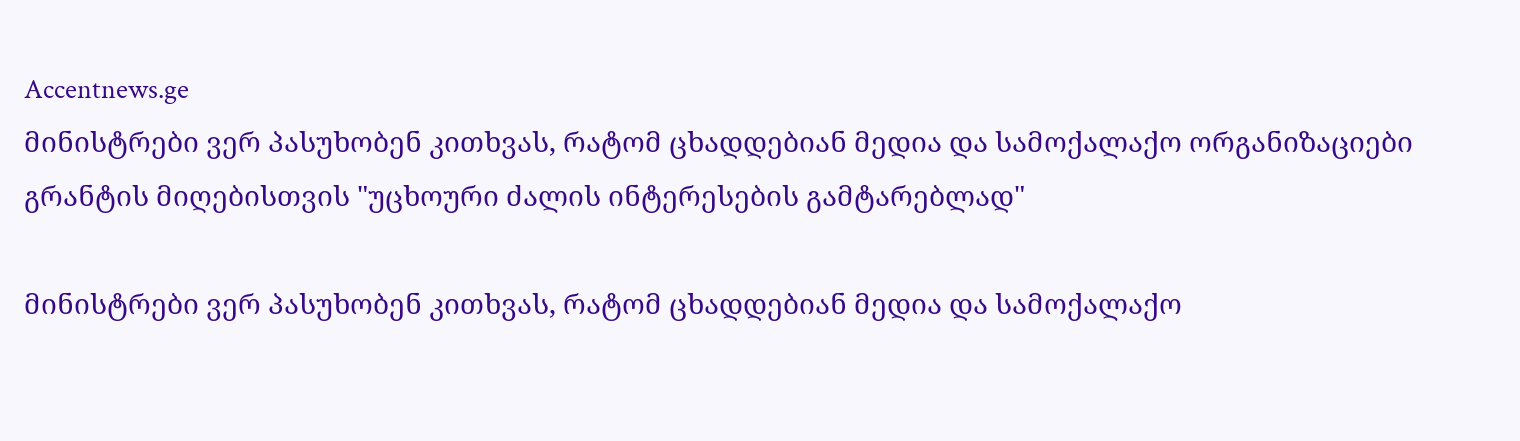Accentnews.ge
მინისტრები ვერ პასუხობენ კითხვას, რატომ ცხადდებიან მედია და სამოქალაქო ორგანიზაციები გრანტის მიღებისთვის "უცხოური ძალის ინტერესების გამტარებლად"

მინისტრები ვერ პასუხობენ კითხვას, რატომ ცხადდებიან მედია და სამოქალაქო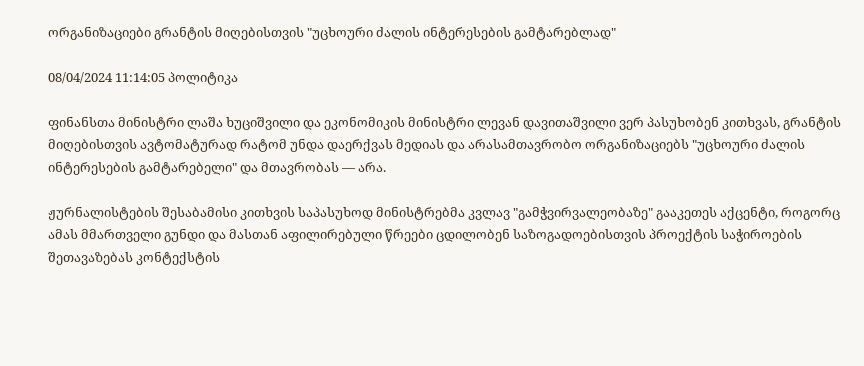ორგანიზაციები გრანტის მიღებისთვის "უცხოური ძალის ინტერესების გამტარებლად"

08/04/2024 11:14:05 პოლიტიკა

ფინანსთა მინისტრი ლაშა ხუციშვილი და ეკონომიკის მინისტრი ლევან დავითაშვილი ვერ პასუხობენ კითხვას, გრანტის მიღებისთვის ავტომატურად რატომ უნდა დაერქვას მედიას და არასამთავრობო ორგანიზაციებს "უცხოური ძალის ინტერესების გამტარებელი" და მთავრობას — არა.

ჟურნალისტების შესაბამისი კითხვის საპასუხოდ მინისტრებმა კვლავ "გამჭვირვალეობაზე" გააკეთეს აქცენტი, როგორც ამას მმართველი გუნდი და მასთან აფილირებული წრეები ცდილობენ საზოგადოებისთვის პროექტის საჭიროების შეთავაზებას კონტექსტის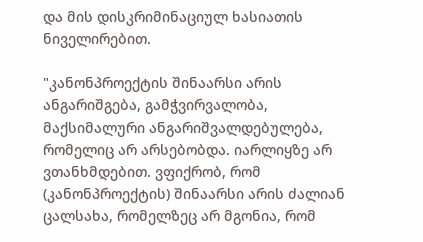და მის დისკრიმინაციულ ხასიათის ნიველირებით.

"კანონპროექტის შინაარსი არის ანგარიშგება, გამჭვირვალობა, მაქსიმალური ანგარიშვალდებულება, რომელიც არ არსებობდა. იარლიყზე არ ვთანხმდებით. ვფიქრობ, რომ (კანონპროექტის) შინაარსი არის ძალიან ცალსახა, რომელზეც არ მგონია, რომ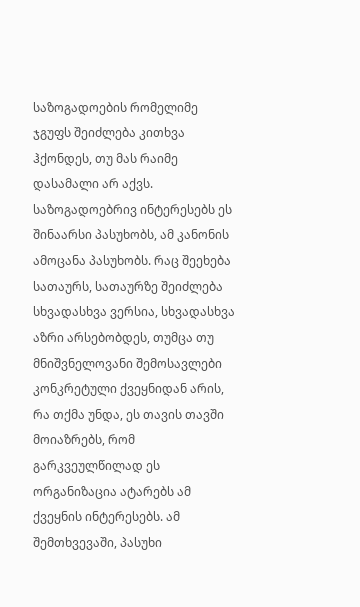საზოგადოების რომელიმე ჯგუფს შეიძლება კითხვა ჰქონდეს, თუ მას რაიმე დასამალი არ აქვს. საზოგადოებრივ ინტერესებს ეს შინაარსი პასუხობს, ამ კანონის ამოცანა პასუხობს. რაც შეეხება სათაურს, სათაურზე შეიძლება სხვადასხვა ვერსია, სხვადასხვა აზრი არსებობდეს, თუმცა თუ მნიშვნელოვანი შემოსავლები კონკრეტული ქვეყნიდან არის, რა თქმა უნდა, ეს თავის თავში მოიაზრებს, რომ გარკვეულწილად ეს ორგანიზაცია ატარებს ამ ქვეყნის ინტერესებს. ამ შემთხვევაში, პასუხი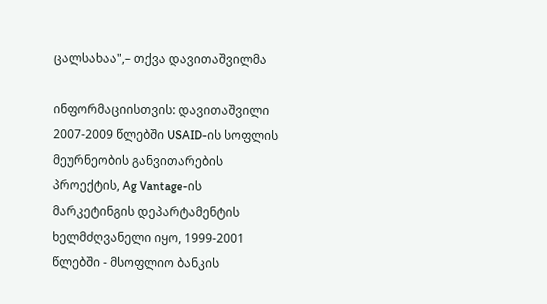ცალსახაა",– თქვა დავითაშვილმა

ინფორმაციისთვის: დავითაშვილი 2007-2009 წლებში USAID-ის სოფლის მეურნეობის განვითარების პროექტის, Ag Vantage-ის მარკეტინგის დეპარტამენტის ხელმძღვანელი იყო, 1999-2001 წლებში - მსოფლიო ბანკის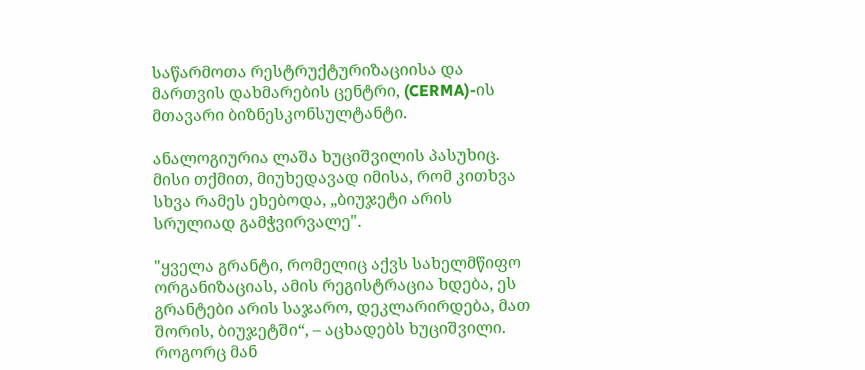საწარმოთა რესტრუქტურიზაციისა და მართვის დახმარების ცენტრი, (CERMA)-ის მთავარი ბიზნესკონსულტანტი.

ანალოგიურია ლაშა ხუციშვილის პასუხიც. მისი თქმით, მიუხედავად იმისა, რომ კითხვა სხვა რამეს ეხებოდა, „ბიუჯეტი არის სრულიად გამჭვირვალე".

"ყველა გრანტი, რომელიც აქვს სახელმწიფო ორგანიზაციას, ამის რეგისტრაცია ხდება, ეს გრანტები არის საჯარო, დეკლარირდება, მათ შორის, ბიუჯეტში“, – აცხადებს ხუციშვილი. როგორც მან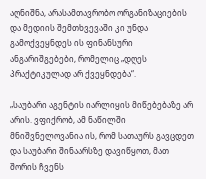აღნიშნა, არასამთავრობო ორგანიზაციების და მედიის შემთხვევაში კი უნდა გამოქვეყნდეს ის ფინანსური ანგარიშგებები, რომელიც „დღეს პრაქტიკულად არ ქვეყნდება“.

„საუბარი აგენტის იარლიყის მიწებებაზე არ არის. ვფიქრობ, ამ ნაწილში მნიშვნელოვანია ის, რომ სათაურს გავცდეთ და საუბარი შინაარსზე დავიწყოთ, მათ შორის ჩვენს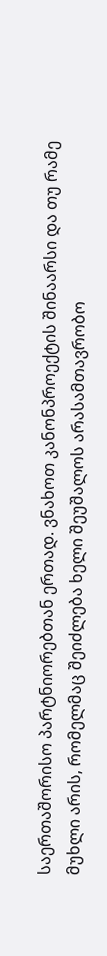საერთაშორისო პარტნიორებთან ერთად. ვნახოთ კანონპროექტის შინაარსი და თუ რამე მუხლი არის, რომელმაც შეიძლება ხელი შეუშალოს არასამთავრობო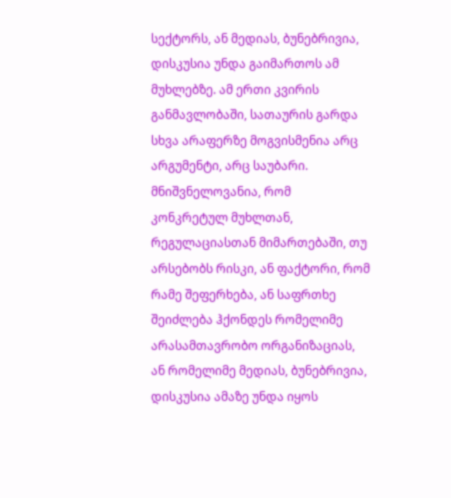სექტორს, ან მედიას, ბუნებრივია, დისკუსია უნდა გაიმართოს ამ მუხლებზე. ამ ერთი კვირის განმავლობაში, სათაურის გარდა სხვა არაფერზე მოგვისმენია არც არგუმენტი, არც საუბარი. მნიშვნელოვანია, რომ კონკრეტულ მუხლთან, რეგულაციასთან მიმართებაში, თუ არსებობს რისკი, ან ფაქტორი, რომ რამე შეფერხება, ან საფრთხე შეიძლება ჰქონდეს რომელიმე არასამთავრობო ორგანიზაციას, ან რომელიმე მედიას, ბუნებრივია, დისკუსია ამაზე უნდა იყოს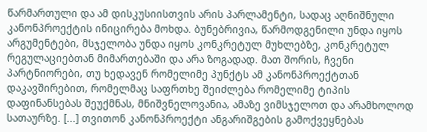წარმართული და ამ დისკუსიისთვის არის პარლამენტი, სადაც აღნიშნული კანონპროექტის ინიცირება მოხდა. ბუნებრივია, წარმოდგენილი უნდა იყოს არგუმენტები, მსჯელობა უნდა იყოს კონკრეტულ მუხლებზე, კონკრეტულ რეგულაციებთან მიმართებაში და არა ზოგადად. მათ შორის, ჩვენი პარტნიორები, თუ ხედავენ რომელიმე პუნქტს ამ კანონპროექტთან დაკავშირებით, რომელმაც საფრთხე შეიძლება რომელიმე ტიპის დაფინანსებას შეუქმნას, მნიშვნელოვანია, ამაზე ვიმსჯელოთ და არამხოლოდ სათაურზე. [...] თვითონ კანონპროექტი ანგარიშგების გამოქვეყნებას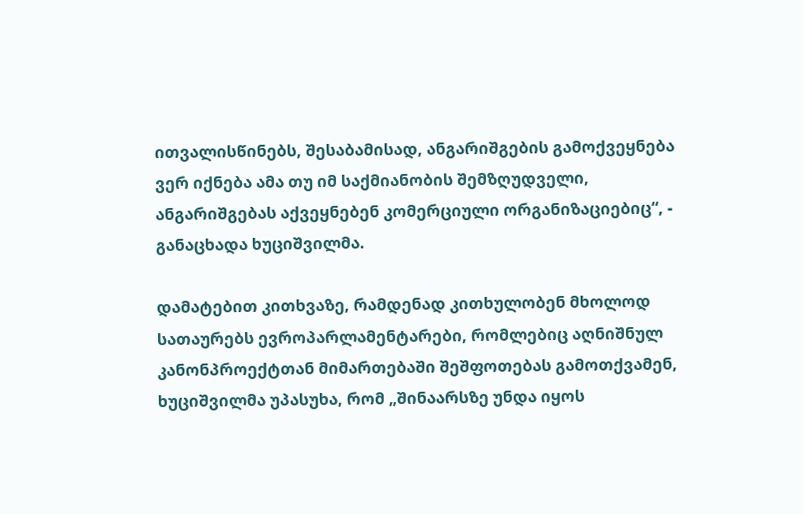ითვალისწინებს, შესაბამისად, ანგარიშგების გამოქვეყნება ვერ იქნება ამა თუ იმ საქმიანობის შემზღუდველი, ანგარიშგებას აქვეყნებენ კომერციული ორგანიზაციებიც“, - განაცხადა ხუციშვილმა.

დამატებით კითხვაზე, რამდენად კითხულობენ მხოლოდ სათაურებს ევროპარლამენტარები, რომლებიც აღნიშნულ კანონპროექტთან მიმართებაში შეშფოთებას გამოთქვამენ, ხუციშვილმა უპასუხა, რომ „შინაარსზე უნდა იყოს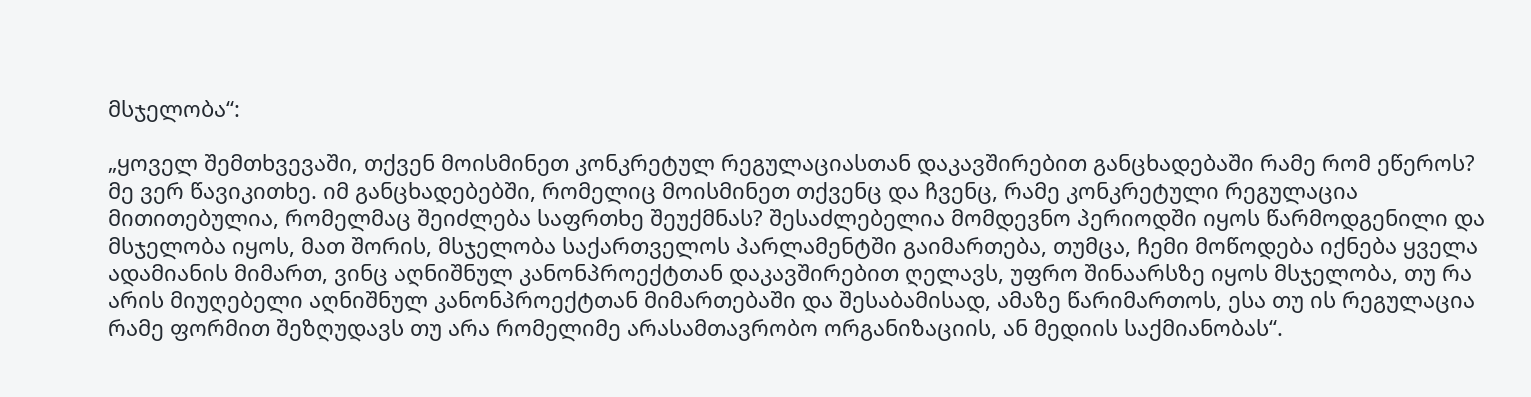მსჯელობა“:

„ყოველ შემთხვევაში, თქვენ მოისმინეთ კონკრეტულ რეგულაციასთან დაკავშირებით განცხადებაში რამე რომ ეწეროს? მე ვერ წავიკითხე. იმ განცხადებებში, რომელიც მოისმინეთ თქვენც და ჩვენც, რამე კონკრეტული რეგულაცია მითითებულია, რომელმაც შეიძლება საფრთხე შეუქმნას? შესაძლებელია მომდევნო პერიოდში იყოს წარმოდგენილი და მსჯელობა იყოს, მათ შორის, მსჯელობა საქართველოს პარლამენტში გაიმართება, თუმცა, ჩემი მოწოდება იქნება ყველა ადამიანის მიმართ, ვინც აღნიშნულ კანონპროექტთან დაკავშირებით ღელავს, უფრო შინაარსზე იყოს მსჯელობა, თუ რა არის მიუღებელი აღნიშნულ კანონპროექტთან მიმართებაში და შესაბამისად, ამაზე წარიმართოს, ესა თუ ის რეგულაცია რამე ფორმით შეზღუდავს თუ არა რომელიმე არასამთავრობო ორგანიზაციის, ან მედიის საქმიანობას“.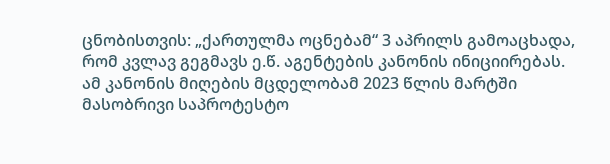ცნობისთვის: „ქართულმა ოცნებამ“ 3 აპრილს გამოაცხადა, რომ კვლავ გეგმავს ე.წ. აგენტების კანონის ინიციირებას. ამ კანონის მიღების მცდელობამ 2023 წლის მარტში მასობრივი საპროტესტო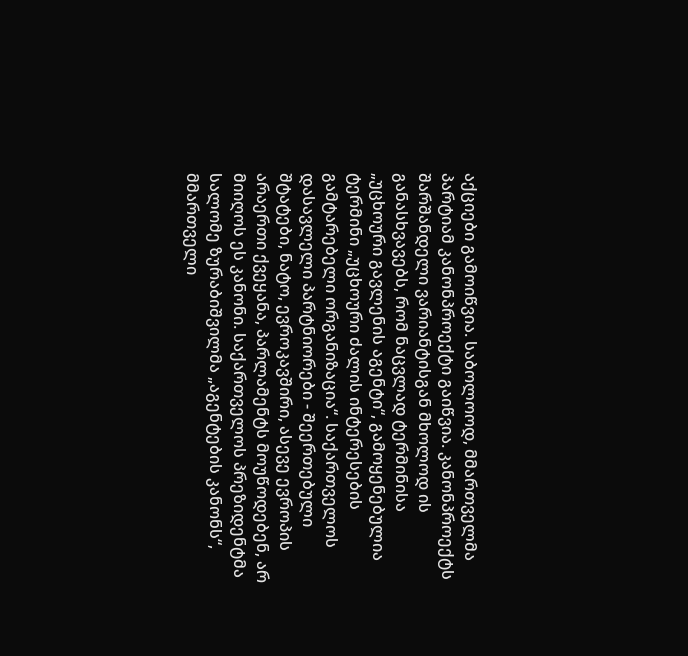აქციები გამოიწვია. საბოლოოდ, მმართველმა პარტიამ კანონპროექტი გაიწვია. კანონპროექტს შარშანდელი ვარიანტისგან მხოლოდ ის განასხვავებს, რომ ნაცვლად ტერმინისა „უცხოური გავლენის აგენტი“, გამოყენებულია ტერმინი „უცხოური ძალის ინტერესების გამტარებელი ორგანიზაცია“. საქართველოს დასავლელი პარტნიორები - შეერთებული შტატები, ნატო, ევროკავშირი, ასევე ევროპის არაერთი ქვეყანა, პარლამენტს მოუწოდებენ, არ მიიღოს ეს კანონი. საქართველოს პრეზიდენტმა სალომე ზურაბიშვილმა „აგენტების კანონს“, მმართველი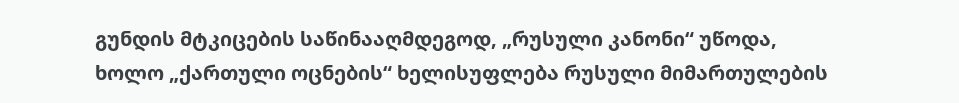გუნდის მტკიცების საწინააღმდეგოდ, „რუსული კანონი“ უწოდა, ხოლო „ქართული ოცნების“ ხელისუფლება რუსული მიმართულების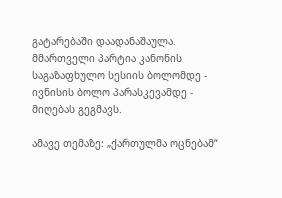გატარებაში დაადანაშაულა. მმართველი პარტია კანონის საგაზაფხულო სესიის ბოლომდე - ივნისის ბოლო პარასკევამდე - მიღებას გეგმავს.

ამავე თემაზე: „ქართულმა ოცნებამ“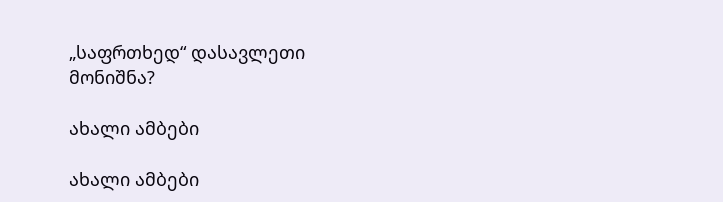„საფრთხედ“ დასავლეთი მონიშნა?

ახალი ამბები

ახალი ამბები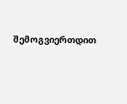შემოგვიერთდით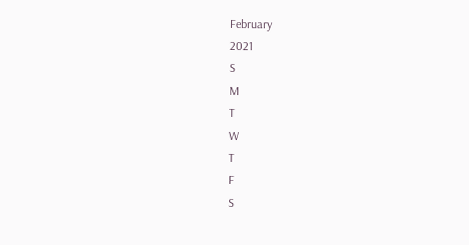February
2021
S
M
T
W
T
F
S